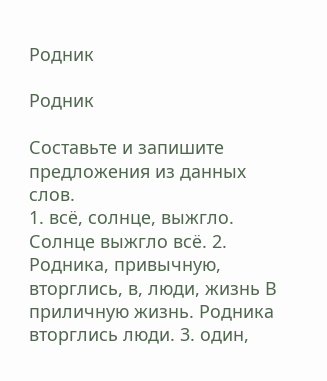Родник

Родник

Составьте и запишите предложения из данных слов.
1. всё, солнце, выжгло. Солнце выжгло всё. 2. Родника, привычную, вторглись, в, люди, жизнь В приличную жизнь. Родника вторглись люди. 3. один,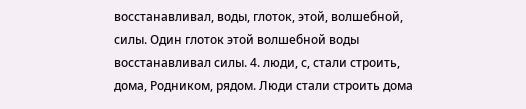восстанавливал, воды, глоток, этой, волшебной, силы. Один глоток этой волшебной воды восстанавливал силы. 4. люди, с, стали строить, дома, Родником, рядом. Люди стали строить дома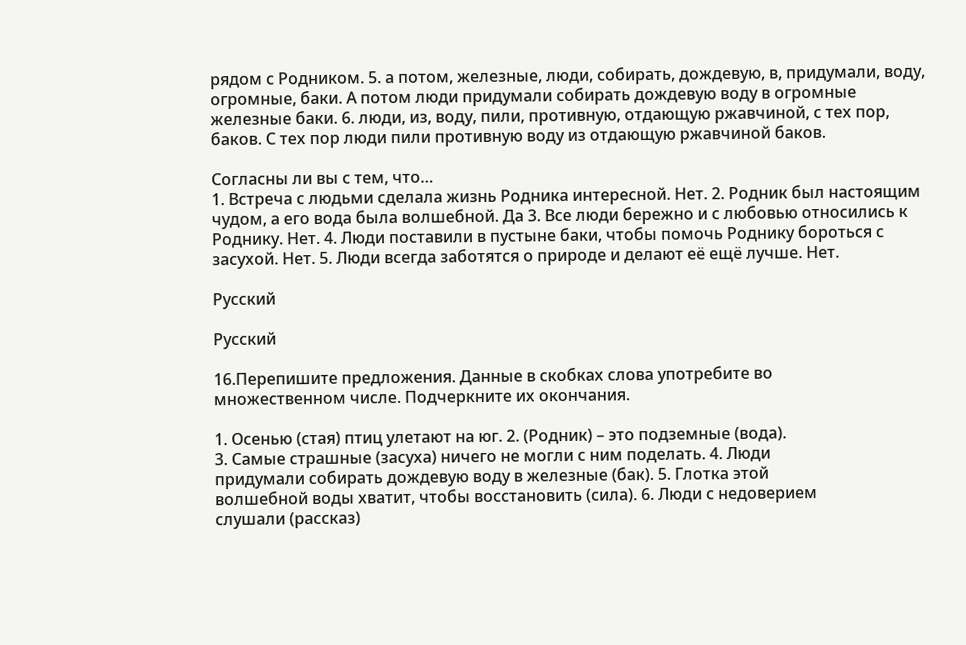рядом с Родником. 5. а потом, железные, люди, собирать, дождевую, в, придумали, воду, огромные, баки. А потом люди придумали собирать дождевую воду в огромные железные баки. 6. люди, из, воду, пили, противную, отдающую ржавчиной, с тех пор, баков. С тех пор люди пили противную воду из отдающую ржавчиной баков.

Согласны ли вы с тем, что…
1. Встреча с людьми сделала жизнь Родника интересной. Нет. 2. Родник был настоящим чудом, а его вода была волшебной. Да 3. Все люди бережно и с любовью относились к Роднику. Нет. 4. Люди поставили в пустыне баки, чтобы помочь Роднику бороться с засухой. Нет. 5. Люди всегда заботятся о природе и делают её ещё лучше. Нет.

Русский

Русский

16.Перепишите предложения. Данные в скобках слова употребите во
множественном числе. Подчеркните их окончания.

1. Осенью (стая) птиц улетают на юг. 2. (Родник) – это подземные (вода).
3. Самые страшные (засуха) ничего не могли с ним поделать. 4. Люди
придумали собирать дождевую воду в железные (бак). 5. Глотка этой
волшебной воды хватит, чтобы восстановить (сила). 6. Люди с недоверием
слушали (рассказ)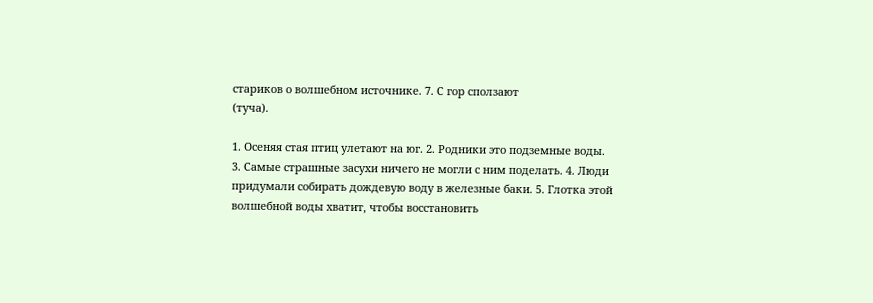стариков о волшебном источнике. 7. С гор сползают
(туча).

1. Осеняя стая птиц улетают на юг. 2. Родники это подземные воды.
3. Самые страшные засухи ничего не могли с ним поделать. 4. Люди
придумали собирать дождевую воду в железные баки. 5. Глотка этой
волшебной воды хватит, чтобы восстановить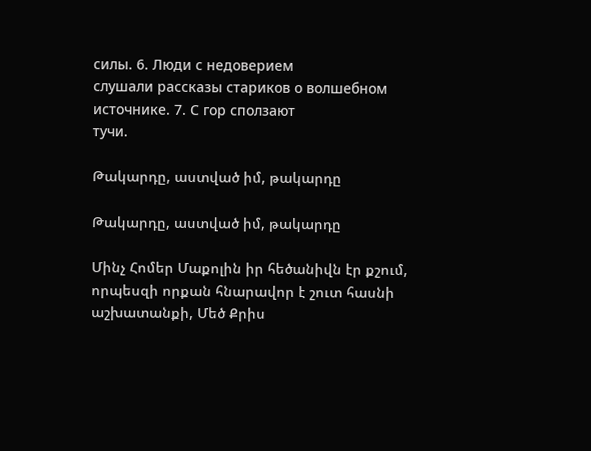силы. 6. Люди с недоверием
слушали рассказы стариков о волшебном источнике. 7. С гор сползают
тучи.

Թակարդը, աստված իմ, թակարդը

Թակարդը, աստված իմ, թակարդը

Մինչ Հոմեր Մաքոլին իր հեծանիվն էր քշում, որպեսզի որքան հնարավոր է շուտ հասնի աշխատանքի, Մեծ Քրիս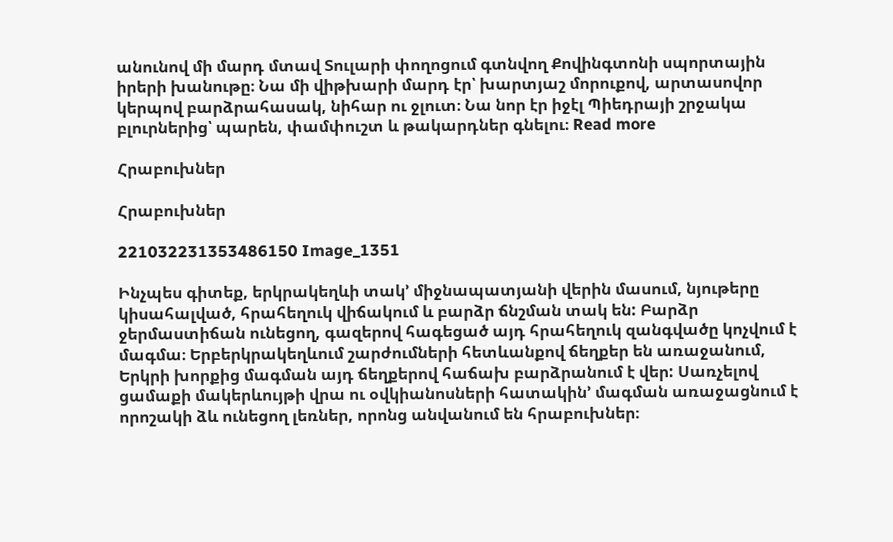անունով մի մարդ մտավ Տուլարի փողոցում գտնվող Քովինգտոնի սպորտային իրերի խանութը։ Նա մի վիթխարի մարդ էր՝ խարտյաշ մորուքով, արտասովոր կերպով բարձրահասակ, նիհար ու ջլուտ։ Նա նոր էր իջէլ Պիեդրայի շրջակա բլուրներից՝ պարեն, փամփուշտ և թակարդներ գնելու։ Read more

Հրաբուխներ

Հրաբուխներ

221032231353486150 Image_1351

Ինչպես գիտեք, երկրակեղևի տակ’ միջնապատյանի վերին մասում, նյութերը կիսահալված, հրահեղուկ վիճակում և բարձր ճնշման տակ են: Բարձր ջերմաստիճան ունեցող, գազերով հագեցած այդ հրահեղուկ զանգվածը կոչվում է մագմա։ Երբերկրակեղևում շարժումների հետևանքով ճեղքեր են առաջանում, Երկրի խորքից մագման այդ ճեղքերով հաճախ բարձրանում է վեր: Սառչելով ցամաքի մակերևույթի վրա ու օվկիանոսների հատակին’ մագման առաջացնում է որոշակի ձև ունեցող լեռներ, որոնց անվանում են հրաբուխներ։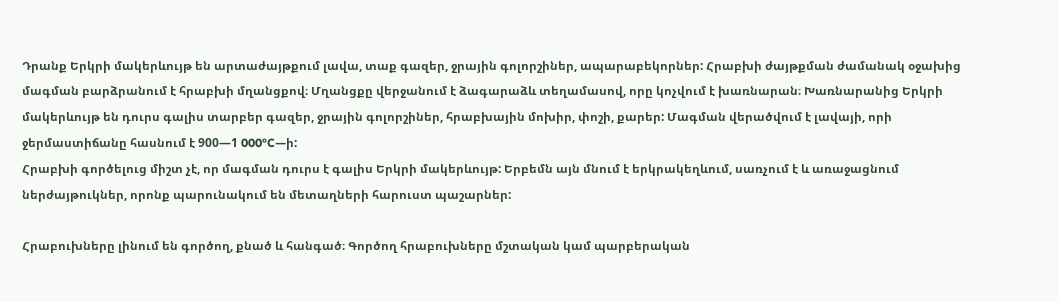Դրանք Երկրի մակերևույթ են արտաժայթքում լավա, տաք գազեր, ջրային գոլորշիներ, ապարաբեկորներ: Հրաբխի ժայթքման ժամանակ օջախից մագման բարձրանում է հրաբխի մղանցքով։ Մղանցքը վերջանում է ձագարաձև տեղամասով, որը կոչվում է խառնարան։ Խառնարանից Երկրի մակերևույթ են դուրս գալիս տարբեր գազեր, ջրային գոլորշիներ, հրաբխային մոխիր, փոշի, քարեր: Մագման վերածվում է լավայի, որի ջերմաստիճանը հասնում է 900—1 000°C—ի:
Հրաբխի գործելուց միշտ չէ, որ մագման դուրս է գալիս Երկրի մակերևույթ: Երբեմն այն մնում է երկրակեղևում, սառչում է և առաջացնում ներժայթուկներ, որոնք պարունակում են մետաղների հարուստ պաշարներ:

Հրաբուխները լինում են գործող, քնած և հանգած։ Գործող հրաբուխները մշտական կամ պարբերական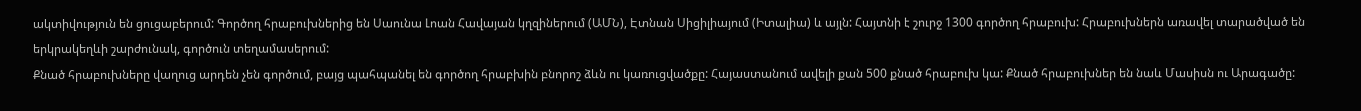ակտիվություն են ցուցաբերում: Գործող հրաբուխներից են Սաունա Լոան Հավայան կղզիներում (ԱՄՆ), Էտնան Սիցիլիայում (Իտալիա) և այլն: Հայտնի է շուրջ 1300 գործող հրաբուխ: Հրաբուխներն առավել տարածված են երկրակեղևի շարժունակ, գործուն տեղամասերում:
Քնած հրաբուխները վաղուց արդեն չեն գործում, բայց պահպանել են գործող հրաբխին բնորոշ ձևն ու կառուցվածքը: Հայաստանում ավելի քան 500 քնած հրաբուխ կա: Քնած հրաբուխներ են նաև Մասիսն ու Արագածը: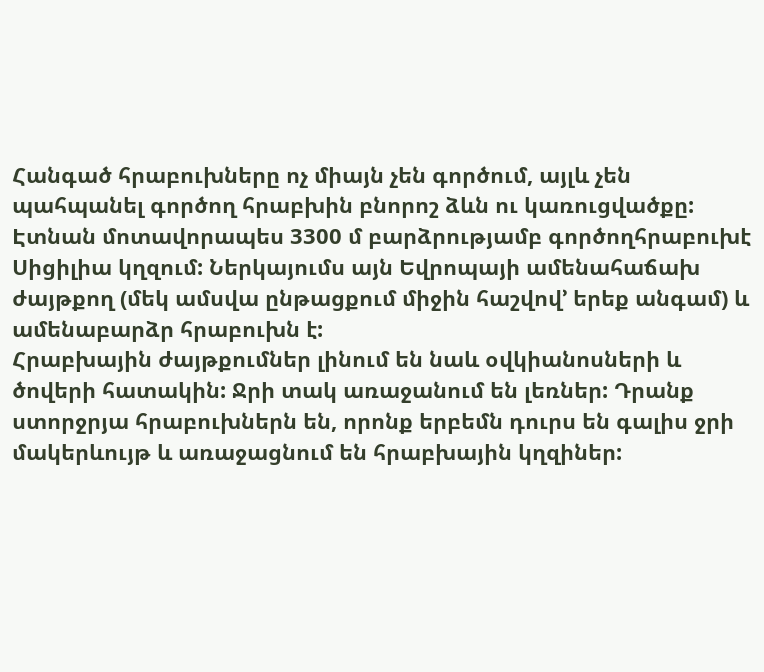Հանգած հրաբուխները ոչ միայն չեն գործում, այլև չեն պահպանել գործող հրաբխին բնորոշ ձևն ու կառուցվածքը:
Էտնան մոտավորապես 3300 մ բարձրությամբ գործողհրաբուխէ Սիցիլիա կղզում: Ներկայումս այն Եվրոպայի ամենահաճախ ժայթքող (մեկ ամսվա ընթացքում միջին հաշվով’ երեք անգամ) և ամենաբարձր հրաբուխն է:
Հրաբխային ժայթքումներ լինում են նաև օվկիանոսների և ծովերի հատակին: Ջրի տակ առաջանում են լեռներ: Դրանք ստորջրյա հրաբուխներն են, որոնք երբեմն դուրս են գալիս ջրի մակերևույթ և առաջացնում են հրաբխային կղզիներ: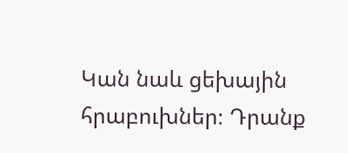Կան նաև ցեխային հրաբուխներ։ Դրանք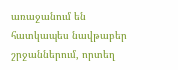առաջանում են հատկապես նավթաբեր շրջաններում, որտեղ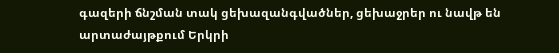գազերի ճնշման տակ ցեխազանգվածներ, ցեխաջրեր ու նավթ են արտաժայթքում Երկրի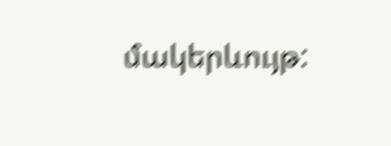մակերևույթ: